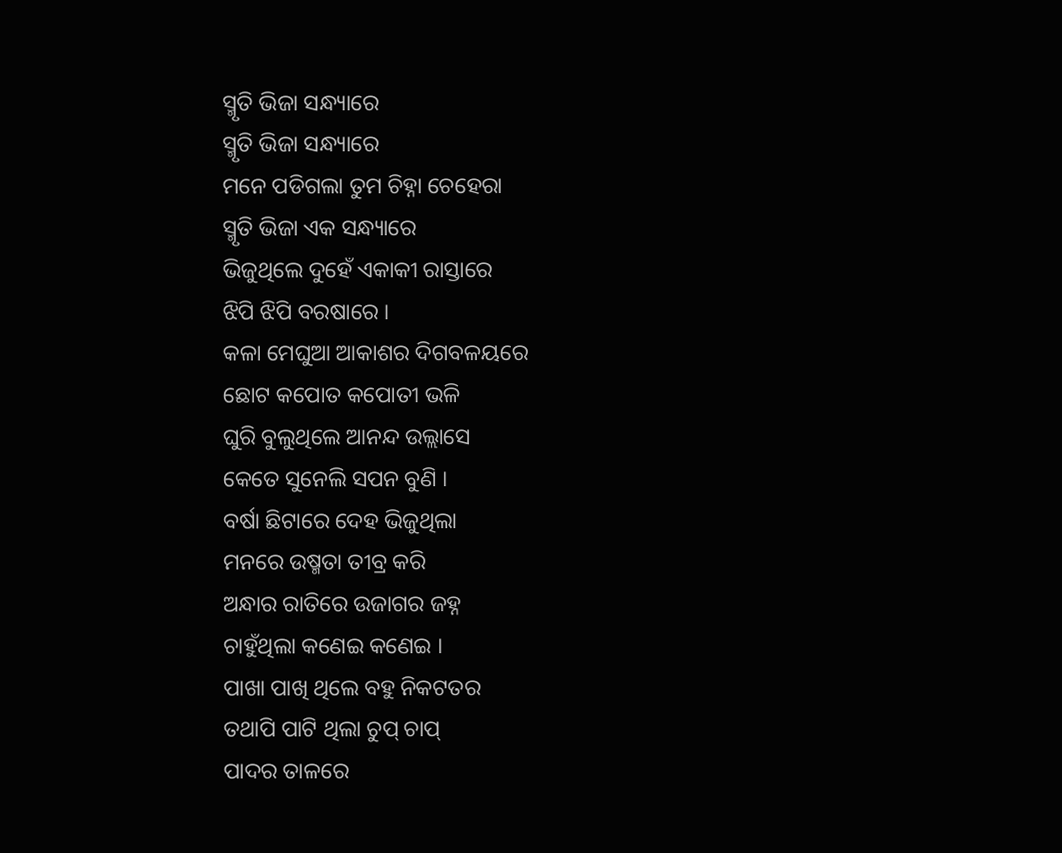ସ୍ମୃତି ଭିଜା ସନ୍ଧ୍ୟାରେ
ସ୍ମୃତି ଭିଜା ସନ୍ଧ୍ୟାରେ
ମନେ ପଡିଗଲା ତୁମ ଚିହ୍ନା ଚେହେରା
ସ୍ମୃତି ଭିଜା ଏକ ସନ୍ଧ୍ୟାରେ
ଭିଜୁଥିଲେ ଦୁହେଁ ଏକାକୀ ରାସ୍ତାରେ
ଝିପି ଝିପି ବରଷାରେ ।
କଳା ମେଘୁଆ ଆକାଶର ଦିଗବଳୟରେ
ଛୋଟ କପୋତ କପୋତୀ ଭଳି
ଘୁରି ବୁଲୁଥିଲେ ଆନନ୍ଦ ଉଲ୍ଲାସେ
କେତେ ସୁନେଲି ସପନ ବୁଣି ।
ବର୍ଷା ଛିଟାରେ ଦେହ ଭିଜୁଥିଲା
ମନରେ ଉଷ୍ମତା ତୀବ୍ର କରି
ଅନ୍ଧାର ରାତିରେ ଉଜାଗର ଜହ୍ନ
ଚାହୁଁଥିଲା କଣେଇ କଣେଇ ।
ପାଖା ପାଖି ଥିଲେ ବହୁ ନିକଟତର
ତଥାପି ପାଟି ଥିଲା ଚୁପ୍ ଚାପ୍
ପାଦର ତାଳରେ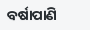ବର୍ଷାପାଣି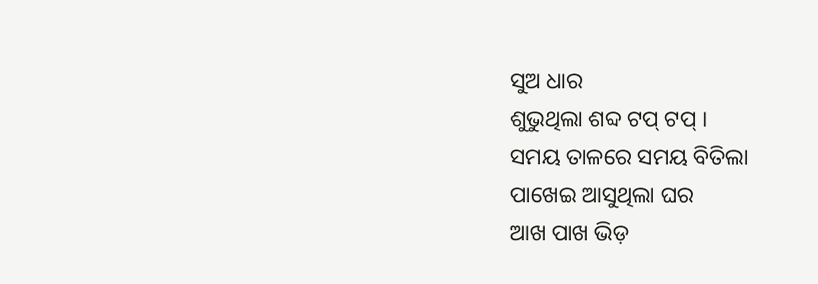ସୁଅ ଧାର
ଶୁଭୁଥିଲା ଶବ୍ଦ ଟପ୍ ଟପ୍ ।
ସମୟ ତାଳରେ ସମୟ ବିତିଲା
ପାଖେଇ ଆସୁଥିଲା ଘର
ଆଖ ପାଖ ଭିଡ଼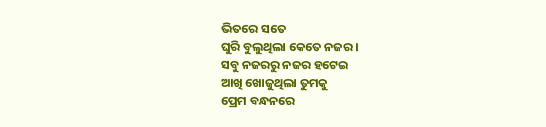ଭିତରେ ସତେ
ଘୁରି ବୁଲୁଥିଲା କେତେ ନଜର ।
ସବୁ ନଜରରୁ ନଜର ହଟେଇ
ଆଖି ଖୋଜୁଥିଲା ତୁମକୁ
ପ୍ରେମ ବନ୍ଧନରେ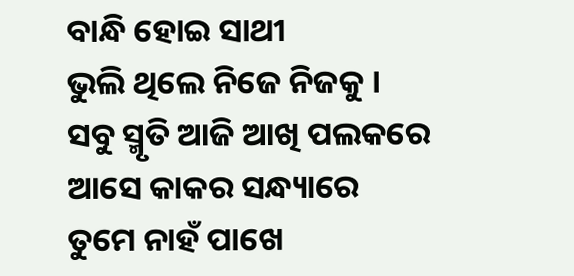ବାନ୍ଧି ହୋଇ ସାଥୀ
ଭୁଲି ଥିଲେ ନିଜେ ନିଜକୁ ।
ସବୁ ସ୍ମୃତି ଆଜି ଆଖି ପଲକରେ
ଆସେ କାକର ସନ୍ଧ୍ୟାରେ
ତୁମେ ନାହଁ ପାଖେ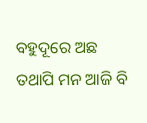ବହୁଦୂରେ ଅଛ
ତଥାପି ମନ ଆଜି ବି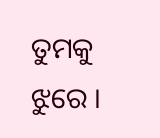ତୁମକୁ ଝୁରେ ।